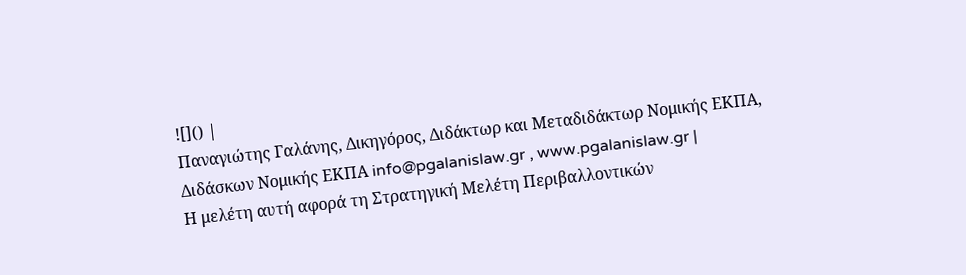![]() |
Παναγιώτης Γαλάνης, Δικηγόρος, Διδάκτωρ και Μεταδιδάκτωρ Νομικής ΕΚΠΑ, Διδάσκων Νομικής ΕΚΠΑ info@pgalanislaw.gr , www.pgalanislaw.gr |
Η μελέτη αυτή αφορά τη Στρατηγική Μελέτη Περιβαλλοντικών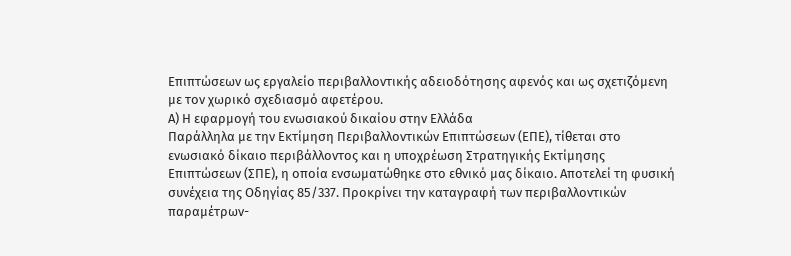Επιπτώσεων ως εργαλείο περιβαλλοντικής αδειοδότησης αφενός και ως σχετιζόμενη με τον χωρικό σχεδιασμό αφετέρου.
Α) Η εφαρμογή του ενωσιακού δικαίου στην Ελλάδα
Παράλληλα με την Εκτίμηση Περιβαλλοντικών Επιπτώσεων (ΕΠΕ), τίθεται στο ενωσιακό δίκαιο περιβάλλοντος και η υποχρέωση Στρατηγικής Εκτίμησης Επιπτώσεων (ΣΠΕ), η οποία ενσωματώθηκε στο εθνικό μας δίκαιο. Αποτελεί τη φυσική συνέχεια της Οδηγίας 85/337. Προκρίνει την καταγραφή των περιβαλλοντικών παραμέτρων-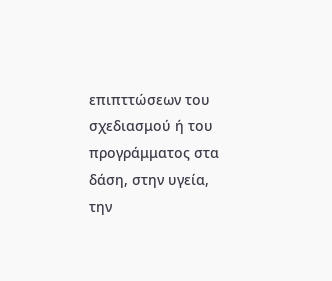επιπττώσεων του σχεδιασμού ή του προγράμματος στα δάση, στην υγεία, την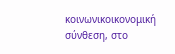κοινωνικοικονομική σύνθεση, στο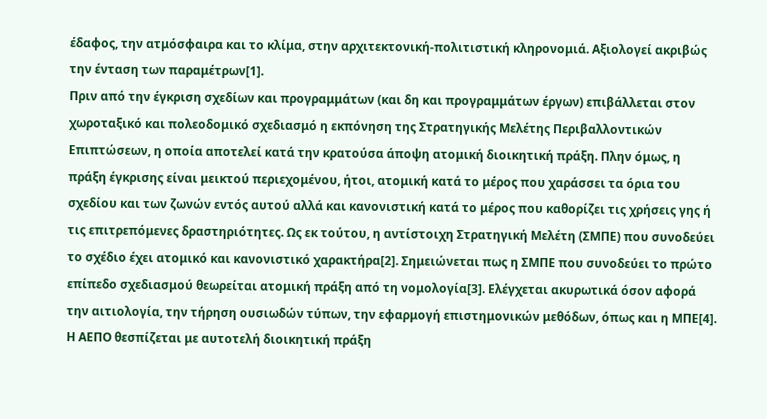έδαφος, την ατμόσφαιρα και το κλίμα, στην αρχιτεκτονική-πολιτιστική κληρονομιά. Αξιολογεί ακριβώς την ένταση των παραμέτρων[1].
Πριν από την έγκριση σχεδίων και προγραμμάτων (και δη και προγραμμάτων έργων) επιβάλλεται στον χωροταξικό και πολεοδομικό σχεδιασμό η εκπόνηση της Στρατηγικής Μελέτης Περιβαλλοντικών Επιπτώσεων, η οποία αποτελεί κατά την κρατούσα άποψη ατομική διοικητική πράξη. Πλην όμως, η πράξη έγκρισης είναι μεικτού περιεχομένου, ήτοι, ατομική κατά το μέρος που χαράσσει τα όρια του σχεδίου και των ζωνών εντός αυτού αλλά και κανονιστική κατά το μέρος που καθορίζει τις χρήσεις γης ή τις επιτρεπόμενες δραστηριότητες. Ως εκ τούτου, η αντίστοιχη Στρατηγική Μελέτη (ΣΜΠΕ) που συνοδεύει το σχέδιο έχει ατομικό και κανονιστικό χαρακτήρα[2]. Σημειώνεται πως η ΣΜΠΕ που συνοδεύει το πρώτο επίπεδο σχεδιασμού θεωρείται ατομική πράξη από τη νομολογία[3]. Ελέγχεται ακυρωτικά όσον αφορά την αιτιολογία, την τήρηση ουσιωδών τύπων, την εφαρμογή επιστημονικών μεθόδων, όπως και η ΜΠΕ[4]. Η ΑΕΠΟ θεσπίζεται με αυτοτελή διοικητική πράξη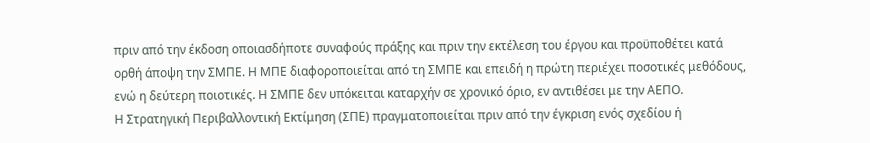πριν από την έκδοση οποιασδήποτε συναφούς πράξης και πριν την εκτέλεση του έργου και προϋποθέτει κατά ορθή άποψη την ΣΜΠΕ. Η ΜΠΕ διαφοροποιείται από τη ΣΜΠΕ και επειδή η πρώτη περιέχει ποσοτικές μεθόδους, ενώ η δεύτερη ποιοτικές. Η ΣΜΠΕ δεν υπόκειται καταρχήν σε χρονικό όριο, εν αντιθέσει με την ΑΕΠΟ.
Η Στρατηγική Περιβαλλοντική Εκτίμηση (ΣΠΕ) πραγματοποιείται πριν από την έγκριση ενός σχεδίου ή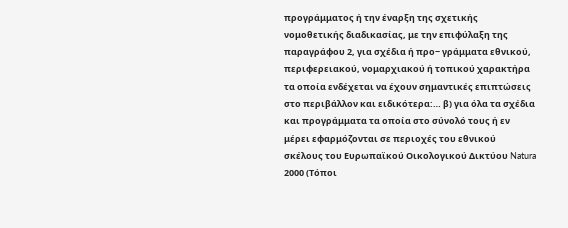προγράμματος ή την έναρξη της σχετικής νομοθετικής διαδικασίας, με την επιφύλαξη της παραγράφου 2, για σχέδια ή προ− γράμματα εθνικού, περιφερειακού, νομαρχιακού ή τοπικού χαρακτήρα τα οποία ενδέχεται να έχουν σημαντικές επιπτώσεις στο περιβάλλον και ειδικότερα:… β) για όλα τα σχέδια και προγράμματα τα οποία στο σύνολό τους ή εν μέρει εφαρμόζονται σε περιοχές του εθνικού σκέλους του Ευρωπαϊκού Οικολογικού Δικτύου Natura 2000 (Τόποι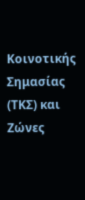Κοινοτικής Σημασίας (ΤΚΣ) και Ζώνες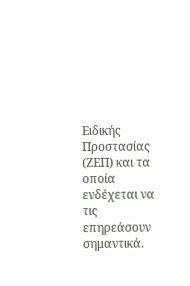Ειδικής Προστασίας (ΖΕΠ) και τα οποία ενδέχεται να τις επηρεάσουν σημαντικά.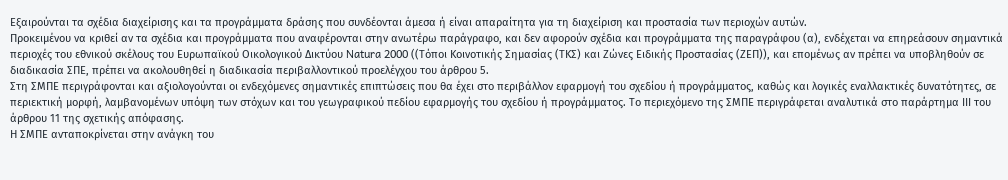Εξαιρούνται τα σχέδια διαχείρισης και τα προγράμματα δράσης που συνδέονται άμεσα ή είναι απαραίτητα για τη διαχείριση και προστασία των περιοχών αυτών.
Προκειμένου να κριθεί αν τα σχέδια και προγράμματα που αναφέρονται στην ανωτέρω παράγραφο, και δεν αφορούν σχέδια και προγράμματα της παραγράφου (α), ενδέχεται να επηρεάσουν σημαντικά περιοχές του εθνικού σκέλους του Ευρωπαϊκού Οικολογικού Δικτύου Natura 2000 ((Τόποι Κοινοτικής Σημασίας (ΤΚΣ) και Ζώνες Ειδικής Προστασίας (ΖΕΠ)), και επομένως αν πρέπει να υποβληθούν σε διαδικασία ΣΠΕ, πρέπει να ακολουθηθεί η διαδικασία περιβαλλοντικού προελέγχου του άρθρου 5.
Στη ΣΜΠΕ περιγράφονται και αξιολογούνται οι ενδεχόμενες σημαντικές επιπτώσεις που θα έχει στο περιβάλλον εφαρμογή του σχεδίου ή προγράμματος, καθώς και λογικές εναλλακτικές δυνατότητες, σε περιεκτική μορφή, λαμβανομένων υπόψη των στόχων και του γεωγραφικού πεδίου εφαρμογής του σχεδίου ή προγράμματος. Το περιεχόμενο της ΣΜΠΕ περιγράφεται αναλυτικά στο παράρτημα ΙΙΙ του άρθρου 11 της σχετικής απόφασης.
Η ΣΜΠΕ ανταποκρίνεται στην ανάγκη του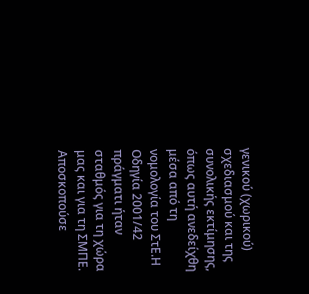γενικού (χωρικού) σχεδιασμού και της συνολικής εκτίμησης, όπως αυτή ανεδείχθη μέσα από τη νομολογία του ΣτΕ.Η Οδηγία 2001/42 πράγματι ήταν σταθμός για τη χώρα μας και για τη ΣΜΠΕ. Αποσκοπούσε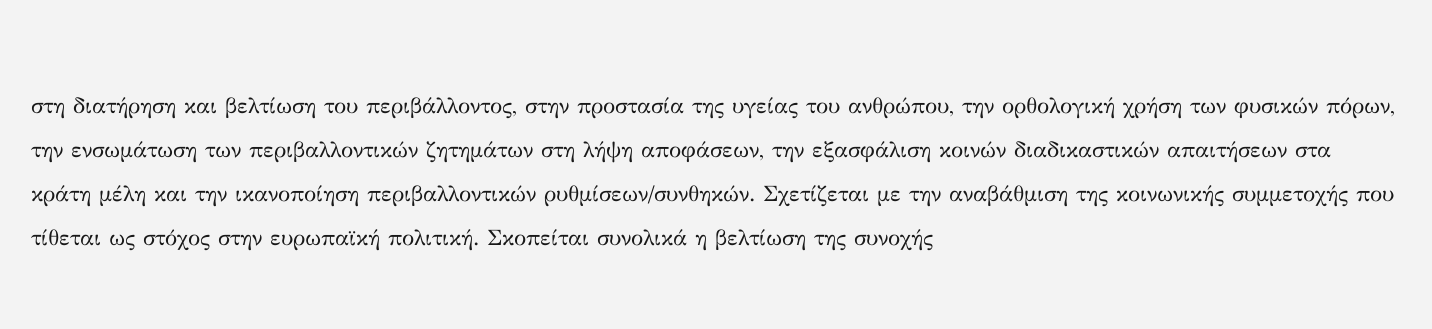στη διατήρηση και βελτίωση του περιβάλλοντος, στην προστασία της υγείας του ανθρώπου, την ορθολογική χρήση των φυσικών πόρων, την ενσωμάτωση των περιβαλλοντικών ζητημάτων στη λήψη αποφάσεων, την εξασφάλιση κοινών διαδικαστικών απαιτήσεων στα κράτη μέλη και την ικανοποίηση περιβαλλοντικών ρυθμίσεων/συνθηκών. Σχετίζεται με την αναβάθμιση της κοινωνικής συμμετοχής που τίθεται ως στόχος στην ευρωπαϊκή πολιτική. Σκοπείται συνολικά η βελτίωση της συνοχής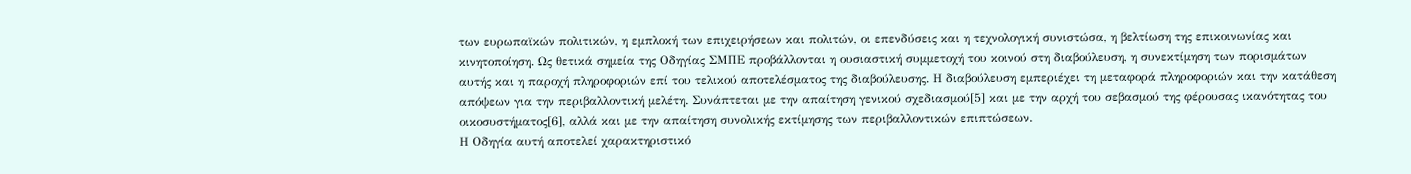των ευρωπαϊκών πολιτικών, η εμπλοκή των επιχειρήσεων και πολιτών, οι επενδύσεις και η τεχνολογική συνιστώσα, η βελτίωση της επικοινωνίας και κινητοποίηση. Ως θετικά σημεία της Οδηγίας ΣΜΠΕ προβάλλονται η ουσιαστική συμμετοχή του κοινού στη διαβούλευση, η συνεκτίμηση των πορισμάτων αυτής και η παροχή πληροφοριών επί του τελικού αποτελέσματος της διαβούλευσης. Η διαβούλευση εμπεριέχει τη μεταφορά πληροφοριών και την κατάθεση απόψεων για την περιβαλλοντική μελέτη. Συνάπτεται με την απαίτηση γενικού σχεδιασμού[5] και με την αρχή του σεβασμού της φέρουσας ικανότητας του οικοσυστήματος[6], αλλά και με την απαίτηση συνολικής εκτίμησης των περιβαλλοντικών επιπτώσεων.
Η Οδηγία αυτή αποτελεί χαρακτηριστικό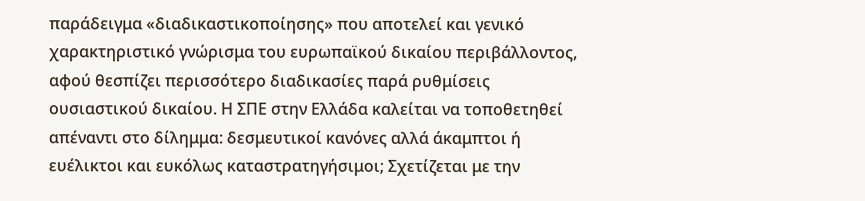παράδειγμα «διαδικαστικοποίησης» που αποτελεί και γενικό χαρακτηριστικό γνώρισμα του ευρωπαϊκού δικαίου περιβάλλοντος, αφού θεσπίζει περισσότερο διαδικασίες παρά ρυθμίσεις ουσιαστικού δικαίου. Η ΣΠΕ στην Ελλάδα καλείται να τοποθετηθεί απέναντι στο δίλημμα: δεσμευτικοί κανόνες αλλά άκαμπτοι ή ευέλικτοι και ευκόλως καταστρατηγήσιμοι; Σχετίζεται με την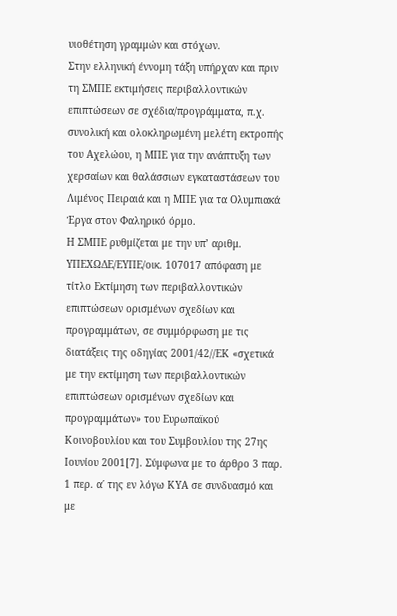υιοθέτηση γραμμών και στόχων.
Στην ελληνική έννομη τάξη υπήρχαν και πριν τη ΣΜΠΕ εκτιμήσεις περιβαλλοντικών επιπτώσεων σε σχέδια/προγράμματα, π.χ. συνολική και ολοκληρωμένη μελέτη εκτροπής του Αχελώου, η ΜΠΕ για την ανάπτυξη των χερσαίων και θαλάσσιων εγκαταστάσεων του Λιμένος Πειραιά και η ΜΠΕ για τα Ολυμπιακά Έργα στον Φαληρικό όρμο.
Η ΣΜΠΕ ρυθμίζεται με την υπ’ αριθμ. ΥΠΕΧΩΔΕ/ΕΥΠΕ/οικ. 107017 απόφαση με τίτλο Εκτίμηση των περιβαλλοντικών επιπτώσεων ορισμένων σχεδίων και προγραμμάτων, σε συμμόρφωση με τις διατάξεις της οδηγίας 2001/42//ΕΚ «σχετικά με την εκτίμηση των περιβαλλοντικών επιπτώσεων ορισμένων σχεδίων και προγραμμάτων» του Ευρωπαϊκού Κοινοβουλίου και του Συμβουλίου της 27ης Ιουνίου 2001[7]. Σύμφωνα με το άρθρο 3 παρ. 1 περ. α΄ της εν λόγω ΚΥΑ σε συνδυασμό και με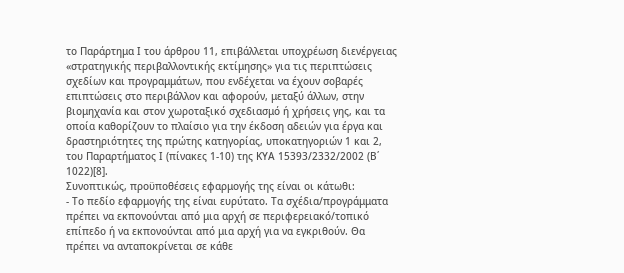το Παράρτημα Ι του άρθρου 11, επιβάλλεται υποχρέωση διενέργειας «στρατηγικής περιβαλλοντικής εκτίμησης» για τις περιπτώσεις σχεδίων και προγραμμάτων, που ενδέχεται να έχουν σοβαρές επιπτώσεις στο περιβάλλον και αφορούν, μεταξύ άλλων, στην βιομηχανία και στον χωροταξικό σχεδιασμό ή χρήσεις γης, και τα οποία καθορίζουν το πλαίσιο για την έκδοση αδειών για έργα και δραστηριότητες της πρώτης κατηγορίας, υποκατηγοριών 1 και 2, του Παραρτήματος Ι (πίνακες 1-10) της ΚΥΑ 15393/2332/2002 (Β΄ 1022)[8].
Συνοπτικώς, προϋποθέσεις εφαρμογής της είναι οι κάτωθι:
- Το πεδίο εφαρμογής της είναι ευρύτατο. Τα σχέδια/προγράμματα πρέπει να εκπονούνται από μια αρχή σε περιφερειακό/τοπικό επίπεδο ή να εκπονούνται από μια αρχή για να εγκριθούν. Θα πρέπει να ανταποκρίνεται σε κάθε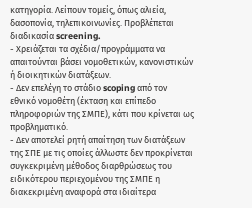κατηγορία. Λείπουν τομείς, όπως αλιεία, δασοπονία, τηλεπικοινωνίες. Προβλέπεται διαδικασία screening.
- Χρειάζεται τα σχέδια/προγράμματα να απαιτούνται βάσει νομοθετικών, κανονιστικών ή διοικητικών διατάξεων.
- Δεν επελέγη το στάδιο scoping από τον εθνικό νομοθέτη (έκταση και επίπεδο πληροφοριών της ΣΜΠΕ), κάτι που κρίνεται ως προβληματικό.
- Δεν αποτελεί ρητή απαίτηση των διατάξεων της ΣΠΕ με τις οποίες άλλωστε δεν προκρίνεται συγκεκριμένη μέθοδος διαρθρώσεως του ειδικότερου περιεχομένου της ΣΜΠΕ η διακεκριμένη αναφορά στα ιδιαίτερα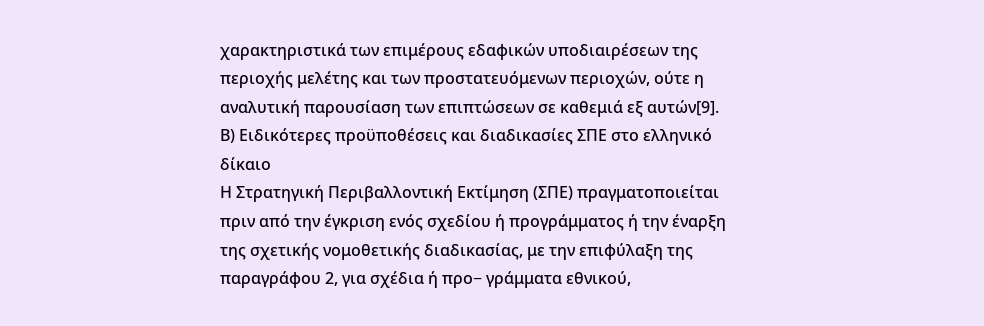χαρακτηριστικά των επιμέρους εδαφικών υποδιαιρέσεων της περιοχής μελέτης και των προστατευόμενων περιοχών, ούτε η αναλυτική παρουσίαση των επιπτώσεων σε καθεμιά εξ αυτών[9].
Β) Ειδικότερες προϋποθέσεις και διαδικασίες ΣΠΕ στο ελληνικό δίκαιο
Η Στρατηγική Περιβαλλοντική Εκτίμηση (ΣΠΕ) πραγματοποιείται πριν από την έγκριση ενός σχεδίου ή προγράμματος ή την έναρξη της σχετικής νομοθετικής διαδικασίας, με την επιφύλαξη της παραγράφου 2, για σχέδια ή προ− γράμματα εθνικού,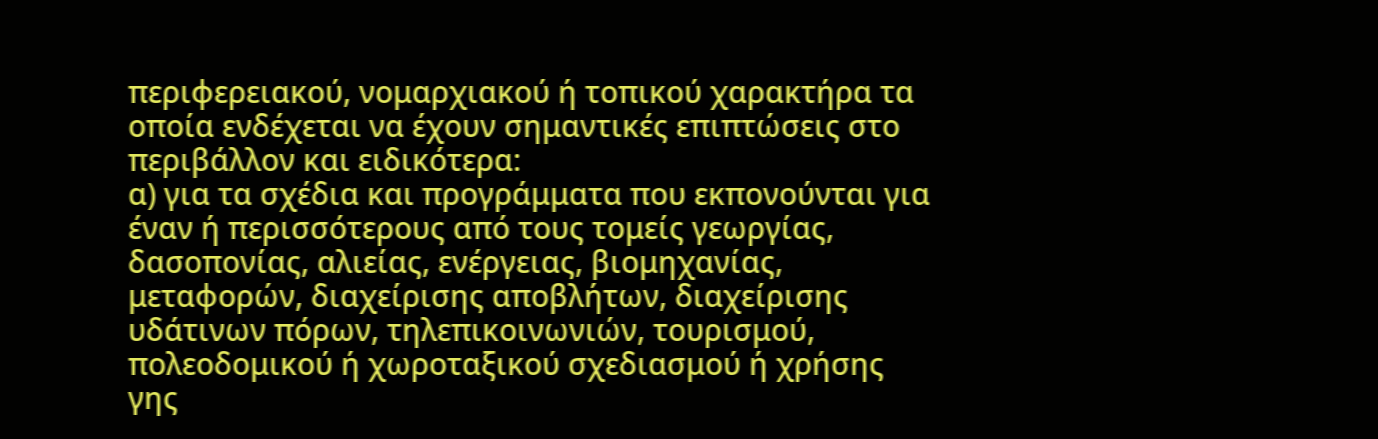περιφερειακού, νομαρχιακού ή τοπικού χαρακτήρα τα οποία ενδέχεται να έχουν σημαντικές επιπτώσεις στο περιβάλλον και ειδικότερα:
α) για τα σχέδια και προγράμματα που εκπονούνται για έναν ή περισσότερους από τους τομείς γεωργίας, δασοπονίας, αλιείας, ενέργειας, βιομηχανίας, μεταφορών, διαχείρισης αποβλήτων, διαχείρισης υδάτινων πόρων, τηλεπικοινωνιών, τουρισμού, πολεοδομικού ή χωροταξικού σχεδιασμού ή χρήσης γης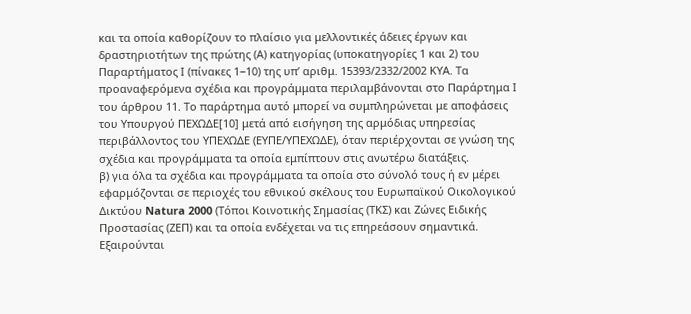και τα οποία καθορίζουν το πλαίσιο για μελλοντικές άδειες έργων και δραστηριοτήτων της πρώτης (Α) κατηγορίας (υποκατηγορίες 1 και 2) του Παραρτήματος Ι (πίνακες 1−10) της υπ’ αριθμ. 15393/2332/2002 ΚΥΑ. Τα προαναφερόμενα σχέδια και προγράμματα περιλαμβάνονται στο Παράρτημα Ι του άρθρου 11. Το παράρτημα αυτό μπορεί να συμπληρώνεται με αποφάσεις του Υπουργού ΠΕΧΩΔΕ[10] μετά από εισήγηση της αρμόδιας υπηρεσίας περιβάλλοντος του ΥΠΕΧΩΔΕ (ΕΥΠΕ/ΥΠΕΧΩΔΕ), όταν περιέρχονται σε γνώση της σχέδια και προγράμματα τα οποία εμπίπτουν στις ανωτέρω διατάξεις.
β) για όλα τα σχέδια και προγράμματα τα οποία στο σύνολό τους ή εν μέρει εφαρμόζονται σε περιοχές του εθνικού σκέλους του Ευρωπαϊκού Οικολογικού Δικτύου Natura 2000 (Τόποι Κοινοτικής Σημασίας (ΤΚΣ) και Ζώνες Ειδικής Προστασίας (ΖΕΠ) και τα οποία ενδέχεται να τις επηρεάσουν σημαντικά. Εξαιρούνται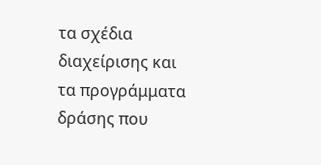τα σχέδια διαχείρισης και τα προγράμματα δράσης που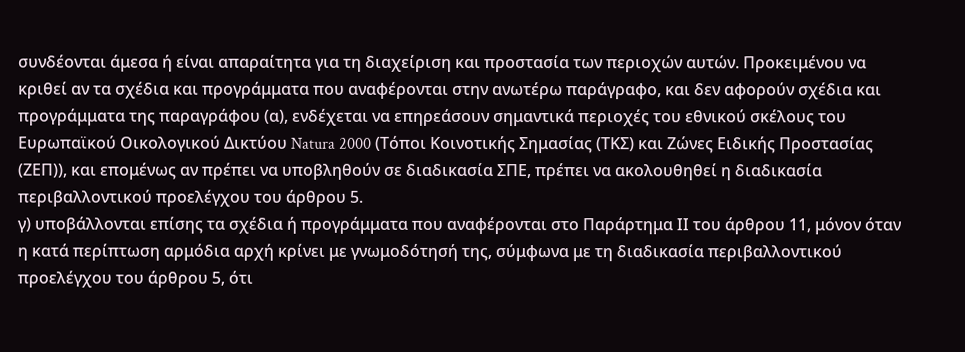συνδέονται άμεσα ή είναι απαραίτητα για τη διαχείριση και προστασία των περιοχών αυτών. Προκειμένου να κριθεί αν τα σχέδια και προγράμματα που αναφέρονται στην ανωτέρω παράγραφο, και δεν αφορούν σχέδια και προγράμματα της παραγράφου (α), ενδέχεται να επηρεάσουν σημαντικά περιοχές του εθνικού σκέλους του Ευρωπαϊκού Οικολογικού Δικτύου Natura 2000 (Τόποι Κοινοτικής Σημασίας (ΤΚΣ) και Ζώνες Ειδικής Προστασίας (ΖΕΠ)), και επομένως αν πρέπει να υποβληθούν σε διαδικασία ΣΠΕ, πρέπει να ακολουθηθεί η διαδικασία περιβαλλοντικού προελέγχου του άρθρου 5.
γ) υποβάλλονται επίσης τα σχέδια ή προγράμματα που αναφέρονται στο Παράρτημα ΙΙ του άρθρου 11, μόνον όταν η κατά περίπτωση αρμόδια αρχή κρίνει με γνωμοδότησή της, σύμφωνα με τη διαδικασία περιβαλλοντικού προελέγχου του άρθρου 5, ότι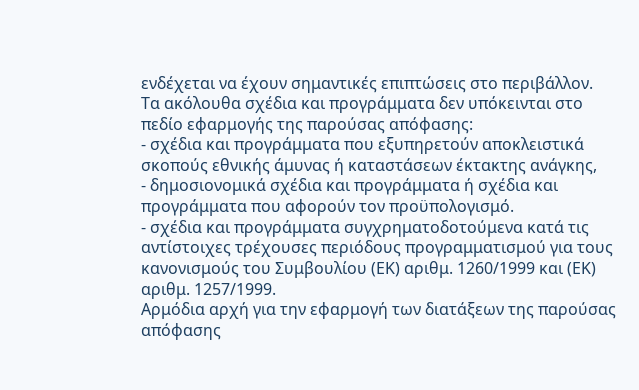ενδέχεται να έχουν σημαντικές επιπτώσεις στο περιβάλλον.
Τα ακόλουθα σχέδια και προγράμματα δεν υπόκεινται στο πεδίο εφαρμογής της παρούσας απόφασης:
- σχέδια και προγράμματα που εξυπηρετούν αποκλειστικά σκοπούς εθνικής άμυνας ή καταστάσεων έκτακτης ανάγκης,
- δημοσιονομικά σχέδια και προγράμματα ή σχέδια και προγράμματα που αφορούν τον προϋπολογισμό.
- σχέδια και προγράμματα συγχρηματοδοτούμενα κατά τις αντίστοιχες τρέχουσες περιόδους προγραμματισμού για τους κανονισμούς του Συμβουλίου (ΕΚ) αριθμ. 1260/1999 και (ΕΚ) αριθμ. 1257/1999.
Αρμόδια αρχή για την εφαρμογή των διατάξεων της παρούσας απόφασης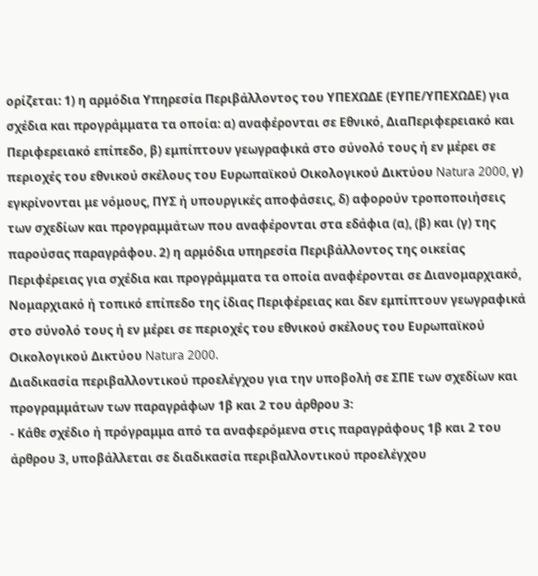ορίζεται: 1) η αρμόδια Υπηρεσία Περιβάλλοντος του ΥΠΕΧΩΔΕ (ΕΥΠΕ/ΥΠΕΧΩΔΕ) για σχέδια και προγράμματα τα οποία: α) αναφέρονται σε Εθνικό, ΔιαΠεριφερειακό και Περιφερειακό επίπεδο, β) εμπίπτουν γεωγραφικά στο σύνολό τους ή εν μέρει σε περιοχές του εθνικού σκέλους του Ευρωπαϊκού Οικολογικού Δικτύου Natura 2000, γ) εγκρίνονται με νόμους, ΠΥΣ ή υπουργικές αποφάσεις, δ) αφορούν τροποποιήσεις των σχεδίων και προγραμμάτων που αναφέρονται στα εδάφια (α), (β) και (γ) της παρούσας παραγράφου. 2) η αρμόδια υπηρεσία Περιβάλλοντος της οικείας Περιφέρειας για σχέδια και προγράμματα τα οποία αναφέρονται σε Διανομαρχιακό, Νομαρχιακό ή τοπικό επίπεδο της ίδιας Περιφέρειας και δεν εμπίπτουν γεωγραφικά στο σύνολό τους ή εν μέρει σε περιοχές του εθνικού σκέλους του Ευρωπαϊκού Οικολογικού Δικτύου Natura 2000.
Διαδικασία περιβαλλοντικού προελέγχου για την υποβολή σε ΣΠΕ των σχεδίων και προγραμμάτων των παραγράφων 1β και 2 του άρθρου 3:
- Κάθε σχέδιο ή πρόγραμμα από τα αναφερόμενα στις παραγράφους 1β και 2 του άρθρου 3, υποβάλλεται σε διαδικασία περιβαλλοντικού προελέγχου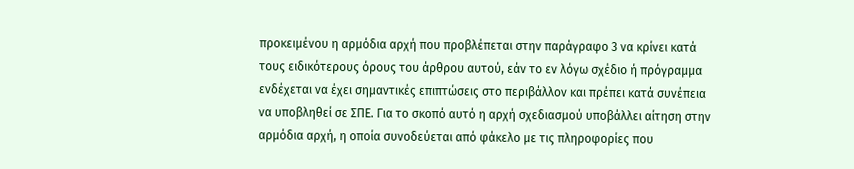προκειμένου η αρμόδια αρχή που προβλέπεται στην παράγραφο 3 να κρίνει κατά τους ειδικότερους όρους του άρθρου αυτού, εάν το εν λόγω σχέδιο ή πρόγραμμα ενδέχεται να έχει σημαντικές επιπτώσεις στο περιβάλλον και πρέπει κατά συνέπεια να υποβληθεί σε ΣΠΕ. Για το σκοπό αυτό η αρχή σχεδιασμού υποβάλλει αίτηση στην αρμόδια αρχή, η οποία συνοδεύεται από φάκελο με τις πληροφορίες που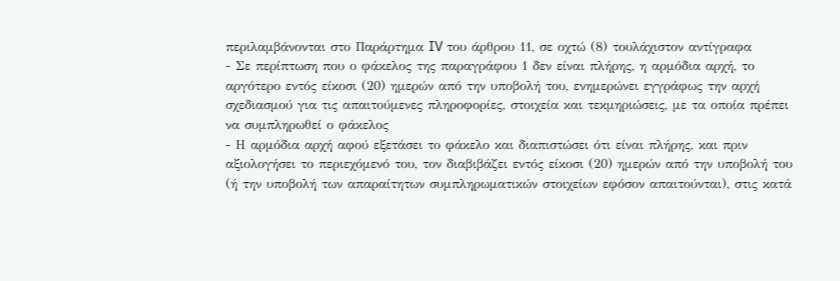περιλαμβάνονται στο Παράρτημα IV του άρθρου 11, σε οχτώ (8) τουλάχιστον αντίγραφα
- Σε περίπτωση που ο φάκελος της παραγράφου 1 δεν είναι πλήρης, η αρμόδια αρχή, το αργότερο εντός είκοσι (20) ημερών από την υποβολή του, ενημερώνει εγγράφως την αρχή σχεδιασμού για τις απαιτούμενες πληροφορίες, στοιχεία και τεκμηριώσεις, με τα οποία πρέπει να συμπληρωθεί ο φάκελος
- Η αρμόδια αρχή αφού εξετάσει το φάκελο και διαπιστώσει ότι είναι πλήρης, και πριν αξιολογήσει το περιεχόμενό του, τον διαβιβάζει εντός είκοσι (20) ημερών από την υποβολή του (ή την υποβολή των απαραίτητων συμπληρωματικών στοιχείων εφόσον απαιτούνται), στις κατά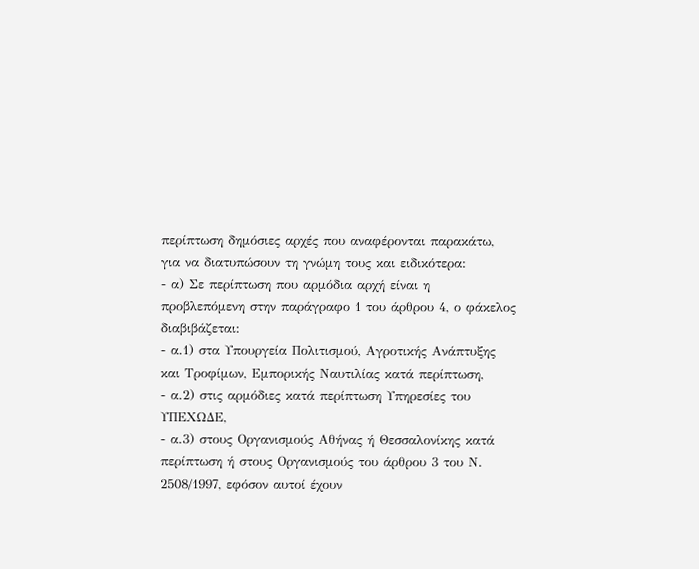περίπτωση δημόσιες αρχές που αναφέρονται παρακάτω, για να διατυπώσουν τη γνώμη τους και ειδικότερα:
- α) Σε περίπτωση που αρμόδια αρχή είναι η προβλεπόμενη στην παράγραφο 1 του άρθρου 4, ο φάκελος διαβιβάζεται:
- α.1) στα Υπουργεία Πολιτισμού, Αγροτικής Ανάπτυξης και Τροφίμων, Εμπορικής Ναυτιλίας κατά περίπτωση,
- α.2) στις αρμόδιες κατά περίπτωση Υπηρεσίες του ΥΠΕΧΩΔΕ,
- α.3) στους Οργανισμούς Αθήνας ή Θεσσαλονίκης κατά περίπτωση ή στους Οργανισμούς του άρθρου 3 του Ν. 2508/1997, εφόσον αυτοί έχουν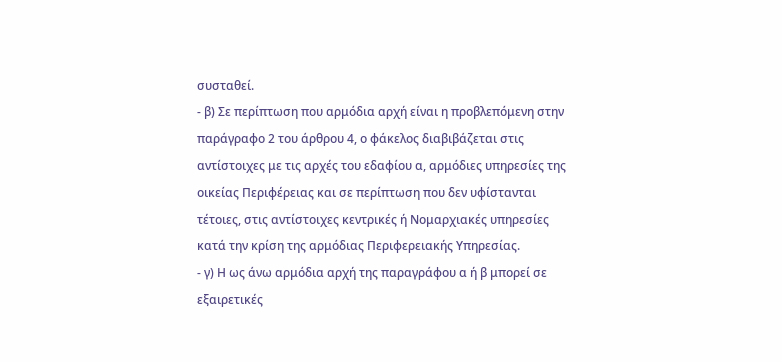συσταθεί.
- β) Σε περίπτωση που αρμόδια αρχή είναι η προβλεπόμενη στην παράγραφο 2 του άρθρου 4, ο φάκελος διαβιβάζεται στις αντίστοιχες με τις αρχές του εδαφίου α, αρμόδιες υπηρεσίες της οικείας Περιφέρειας και σε περίπτωση που δεν υφίστανται τέτοιες, στις αντίστοιχες κεντρικές ή Νομαρχιακές υπηρεσίες κατά την κρίση της αρμόδιας Περιφερειακής Υπηρεσίας.
- γ) Η ως άνω αρμόδια αρχή της παραγράφου α ή β μπορεί σε εξαιρετικές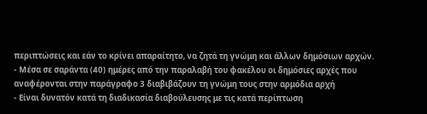περιπτώσεις και εάν το κρίνει απαραίτητο, να ζητά τη γνώμη και άλλων δημόσιων αρχών.
- Μέσα σε σαράντα (40) ημέρες από την παραλαβή του φακέλου οι δημόσιες αρχές που αναφέρονται στην παράγραφο 3 διαβιβάζουν τη γνώμη τους στην αρμόδια αρχή
- Είναι δυνατόν κατά τη διαδικασία διαβούλευσης με τις κατά περίπτωση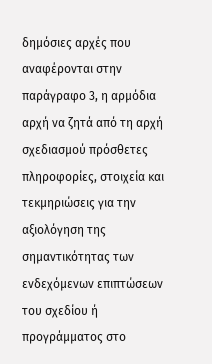δημόσιες αρχές που αναφέρονται στην παράγραφο 3, η αρμόδια αρχή να ζητά από τη αρχή σχεδιασμού πρόσθετες πληροφορίες, στοιχεία και τεκμηριώσεις για την αξιολόγηση της σημαντικότητας των ενδεχόμενων επιπτώσεων του σχεδίου ή προγράμματος στο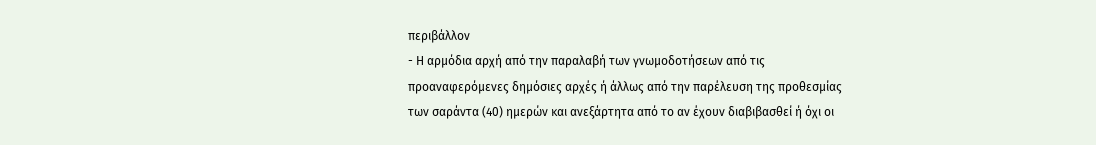περιβάλλον
- Η αρμόδια αρχή από την παραλαβή των γνωμοδοτήσεων από τις προαναφερόμενες δημόσιες αρχές ή άλλως από την παρέλευση της προθεσμίας των σαράντα (40) ημερών και ανεξάρτητα από το αν έχουν διαβιβασθεί ή όχι οι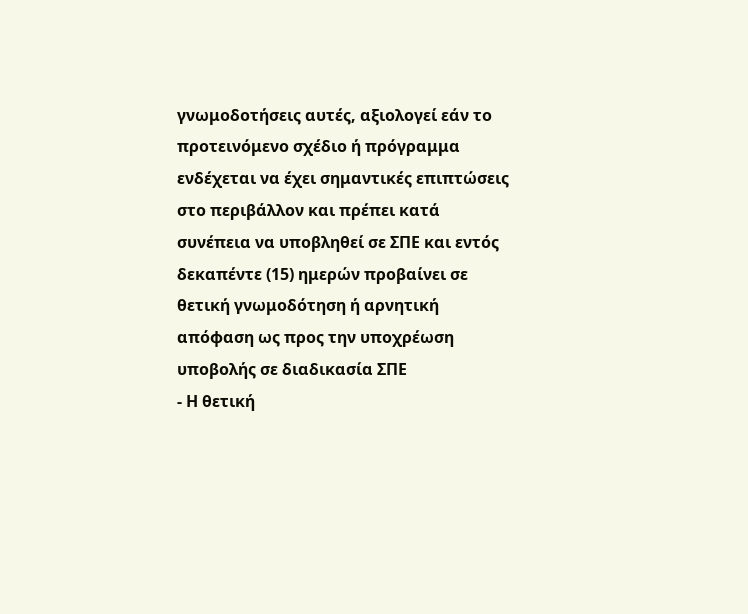γνωμοδοτήσεις αυτές, αξιολογεί εάν το προτεινόμενο σχέδιο ή πρόγραμμα ενδέχεται να έχει σημαντικές επιπτώσεις στο περιβάλλον και πρέπει κατά συνέπεια να υποβληθεί σε ΣΠΕ και εντός δεκαπέντε (15) ημερών προβαίνει σε θετική γνωμοδότηση ή αρνητική απόφαση ως προς την υποχρέωση υποβολής σε διαδικασία ΣΠΕ
- Η θετική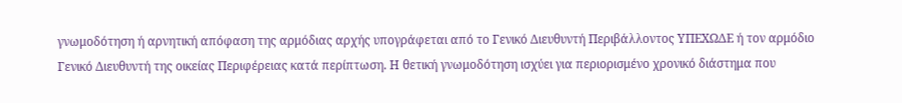γνωμοδότηση ή αρνητική απόφαση της αρμόδιας αρχής υπογράφεται από το Γενικό Διευθυντή Περιβάλλοντος ΥΠΕΧΩΔΕ ή τον αρμόδιο Γενικό Διευθυντή της οικείας Περιφέρειας κατά περίπτωση. Η θετική γνωμοδότηση ισχύει για περιορισμένο χρονικό διάστημα που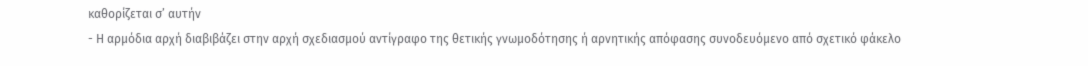καθορίζεται σ’ αυτήν
- Η αρμόδια αρχή διαβιβάζει στην αρχή σχεδιασμού αντίγραφο της θετικής γνωμοδότησης ή αρνητικής απόφασης συνοδευόμενο από σχετικό φάκελο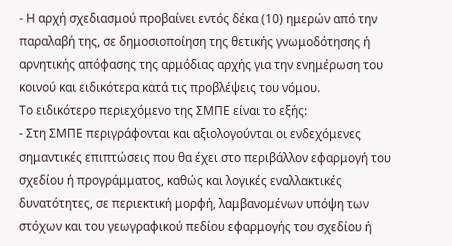- Η αρχή σχεδιασμού προβαίνει εντός δέκα (10) ημερών από την παραλαβή της, σε δημοσιοποίηση της θετικής γνωμοδότησης ή αρνητικής απόφασης της αρμόδιας αρχής για την ενημέρωση του κοινού και ειδικότερα κατά τις προβλέψεις του νόμου.
Το ειδικότερο περιεχόμενο της ΣΜΠΕ είναι το εξής:
- Στη ΣΜΠΕ περιγράφονται και αξιολογούνται οι ενδεχόμενες σημαντικές επιπτώσεις που θα έχει στο περιβάλλον εφαρμογή του σχεδίου ή προγράμματος, καθώς και λογικές εναλλακτικές δυνατότητες, σε περιεκτική μορφή, λαμβανομένων υπόψη των στόχων και του γεωγραφικού πεδίου εφαρμογής του σχεδίου ή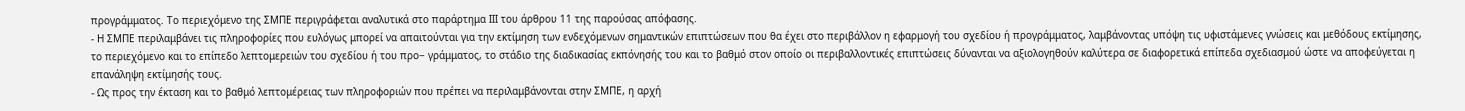προγράμματος. Το περιεχόμενο της ΣΜΠΕ περιγράφεται αναλυτικά στο παράρτημα ΙΙΙ του άρθρου 11 της παρούσας απόφασης.
- Η ΣΜΠΕ περιλαμβάνει τις πληροφορίες που ευλόγως μπορεί να απαιτούνται για την εκτίμηση των ενδεχόμενων σημαντικών επιπτώσεων που θα έχει στο περιβάλλον η εφαρμογή του σχεδίου ή προγράμματος, λαμβάνοντας υπόψη τις υφιστάμενες γνώσεις και μεθόδους εκτίμησης, το περιεχόμενο και το επίπεδο λεπτομερειών του σχεδίου ή του προ− γράμματος, το στάδιο της διαδικασίας εκπόνησής του και το βαθμό στον οποίο οι περιβαλλοντικές επιπτώσεις δύνανται να αξιολογηθούν καλύτερα σε διαφορετικά επίπεδα σχεδιασμού ώστε να αποφεύγεται η επανάληψη εκτίμησής τους.
- Ως προς την έκταση και το βαθμό λεπτομέρειας των πληροφοριών που πρέπει να περιλαμβάνονται στην ΣΜΠΕ, η αρχή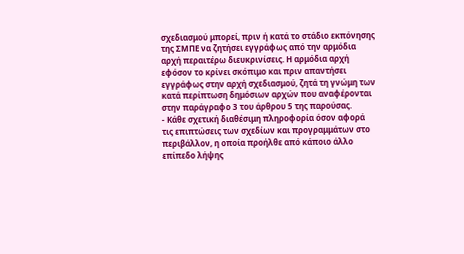σχεδιασμού μπορεί, πριν ή κατά το στάδιο εκπόνησης της ΣΜΠΕ να ζητήσει εγγράφως από την αρμόδια αρχή περαιτέρω διευκρινίσεις. Η αρμόδια αρχή εφόσον το κρίνει σκόπιμο και πριν απαντήσει εγγράφως στην αρχή σχεδιασμού, ζητά τη γνώμη των κατά περίπτωση δημόσιων αρχών που αναφέρονται στην παράγραφο 3 του άρθρου 5 της παρούσας.
- Κάθε σχετική διαθέσιμη πληροφορία όσον αφορά τις επιπτώσεις των σχεδίων και προγραμμάτων στο περιβάλλον, η οποία προήλθε από κάποιο άλλο επίπεδο λήψης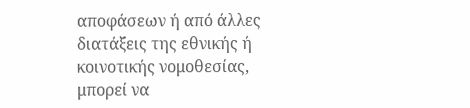αποφάσεων ή από άλλες διατάξεις της εθνικής ή κοινοτικής νομοθεσίας, μπορεί να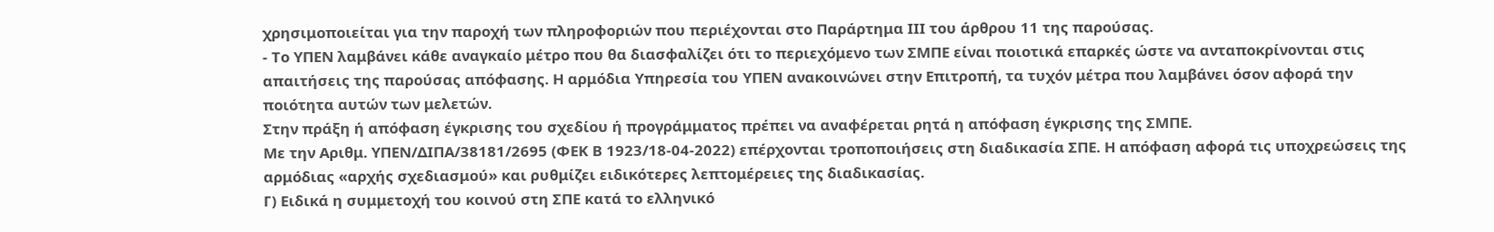χρησιμοποιείται για την παροχή των πληροφοριών που περιέχονται στο Παράρτημα ΙΙΙ του άρθρου 11 της παρούσας.
- Το ΥΠΕΝ λαμβάνει κάθε αναγκαίο μέτρο που θα διασφαλίζει ότι το περιεχόμενο των ΣΜΠΕ είναι ποιοτικά επαρκές ώστε να ανταποκρίνονται στις απαιτήσεις της παρούσας απόφασης. Η αρμόδια Υπηρεσία του ΥΠΕΝ ανακοινώνει στην Επιτροπή, τα τυχόν μέτρα που λαμβάνει όσον αφορά την ποιότητα αυτών των μελετών.
Στην πράξη ή απόφαση έγκρισης του σχεδίου ή προγράμματος πρέπει να αναφέρεται ρητά η απόφαση έγκρισης της ΣΜΠΕ.
Με την Αριθμ. ΥΠΕΝ/ΔΙΠΑ/38181/2695 (ΦΕΚ Β 1923/18-04-2022) επέρχονται τροποποιήσεις στη διαδικασία ΣΠΕ. Η απόφαση αφορά τις υποχρεώσεις της αρμόδιας «αρχής σχεδιασμού» και ρυθμίζει ειδικότερες λεπτομέρειες της διαδικασίας.
Γ) Ειδικά η συμμετοχή του κοινού στη ΣΠΕ κατά το ελληνικό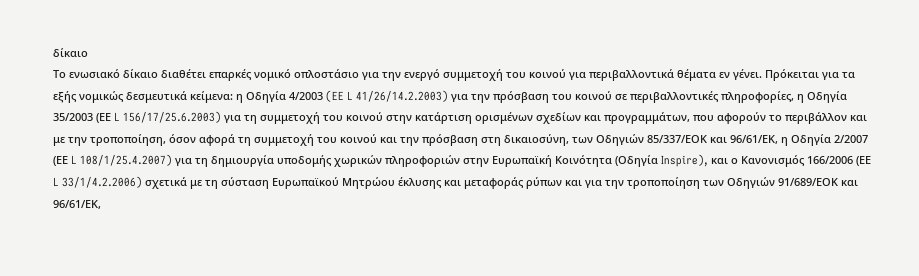δίκαιο
Το ενωσιακό δίκαιο διαθέτει επαρκές νομικό οπλοστάσιο για την ενεργό συμμετοχή του κοινού για περιβαλλοντικά θέματα εν γένει. Πρόκειται για τα εξής νομικώς δεσμευτικά κείμενα: η Οδηγία 4/2003 (EE L 41/26/14.2.2003) για την πρόσβαση του κοινού σε περιβαλλοντικές πληροφορίες, η Οδηγία 35/2003 (ΕΕ L 156/17/25.6.2003) για τη συμμετοχή του κοινού στην κατάρτιση ορισμένων σχεδίων και προγραμμάτων, που αφορούν το περιβάλλον και με την τροποποίηση, όσον αφορά τη συμμετοχή του κοινού και την πρόσβαση στη δικαιοσύνη, των Οδηγιών 85/337/ΕΟΚ και 96/61/ΕΚ, η Οδηγία 2/2007 (ΕΕ L 108/1/25.4.2007) για τη δημιουργία υποδομής χωρικών πληροφοριών στην Ευρωπαϊκή Κοινότητα (Οδηγία Inspire), και ο Κανονισμός 166/2006 (ΕΕ L 33/1/4.2.2006) σχετικά με τη σύσταση Ευρωπαϊκού Μητρώου έκλυσης και μεταφοράς ρύπων και για την τροποποίηση των Οδηγιών 91/689/ΕΟΚ και 96/61/ΕΚ,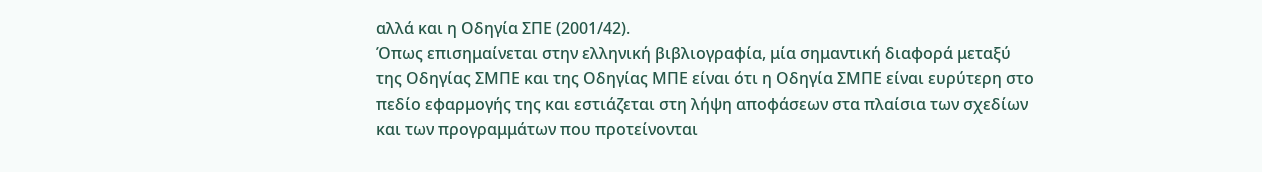αλλά και η Οδηγία ΣΠΕ (2001/42).
Όπως επισημαίνεται στην ελληνική βιβλιογραφία, μία σημαντική διαφορά μεταξύ της Οδηγίας ΣΜΠΕ και της Οδηγίας ΜΠΕ είναι ότι η Οδηγία ΣΜΠΕ είναι ευρύτερη στο πεδίο εφαρμογής της και εστιάζεται στη λήψη αποφάσεων στα πλαίσια των σχεδίων και των προγραμμάτων που προτείνονται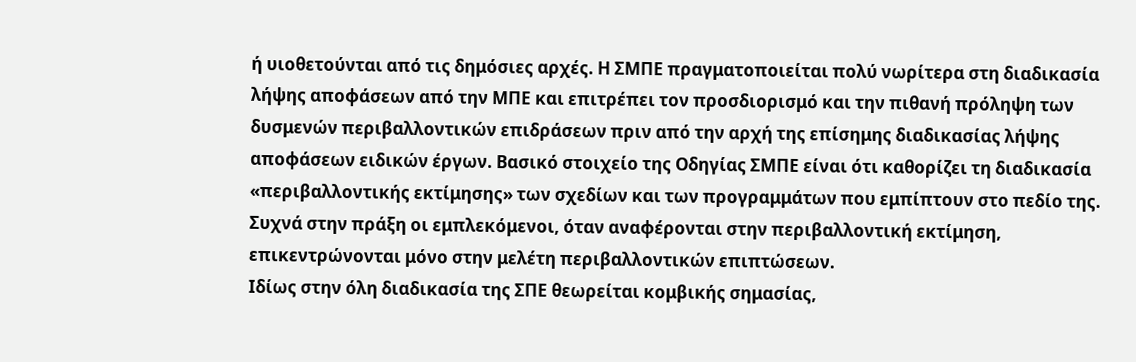ή υιοθετούνται από τις δημόσιες αρχές. Η ΣΜΠΕ πραγματοποιείται πολύ νωρίτερα στη διαδικασία λήψης αποφάσεων από την ΜΠΕ και επιτρέπει τον προσδιορισμό και την πιθανή πρόληψη των δυσμενών περιβαλλοντικών επιδράσεων πριν από την αρχή της επίσημης διαδικασίας λήψης αποφάσεων ειδικών έργων. Βασικό στοιχείο της Οδηγίας ΣΜΠΕ είναι ότι καθορίζει τη διαδικασία «περιβαλλοντικής εκτίμησης» των σχεδίων και των προγραμμάτων που εμπίπτουν στο πεδίο της. Συχνά στην πράξη οι εμπλεκόμενοι, όταν αναφέρονται στην περιβαλλοντική εκτίμηση, επικεντρώνονται μόνο στην μελέτη περιβαλλοντικών επιπτώσεων.
Ιδίως στην όλη διαδικασία της ΣΠΕ θεωρείται κομβικής σημασίας,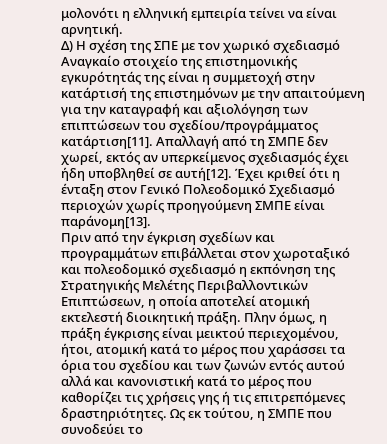μολονότι η ελληνική εμπειρία τείνει να είναι αρνητική.
Δ) Η σχέση της ΣΠΕ με τον χωρικό σχεδιασμό
Αναγκαίο στοιχείο της επιστημονικής εγκυρότητάς της είναι η συμμετοχή στην κατάρτισή της επιστημόνων με την απαιτούμενη για την καταγραφή και αξιολόγηση των επιπτώσεων του σχεδίου/προγράμματος κατάρτιση[11]. Απαλλαγή από τη ΣΜΠΕ δεν χωρεί, εκτός αν υπερκείμενος σχεδιασμός έχει ήδη υποβληθεί σε αυτή[12]. Έχει κριθεί ότι η ένταξη στον Γενικό Πολεοδομικό Σχεδιασμό περιοχών χωρίς προηγούμενη ΣΜΠΕ είναι παράνομη[13].
Πριν από την έγκριση σχεδίων και προγραμμάτων επιβάλλεται στον χωροταξικό και πολεοδομικό σχεδιασμό η εκπόνηση της Στρατηγικής Μελέτης Περιβαλλοντικών Επιπτώσεων, η οποία αποτελεί ατομική εκτελεστή διοικητική πράξη. Πλην όμως, η πράξη έγκρισης είναι μεικτού περιεχομένου, ήτοι, ατομική κατά το μέρος που χαράσσει τα όρια του σχεδίου και των ζωνών εντός αυτού αλλά και κανονιστική κατά το μέρος που καθορίζει τις χρήσεις γης ή τις επιτρεπόμενες δραστηριότητες. Ως εκ τούτου, η ΣΜΠΕ που συνοδεύει το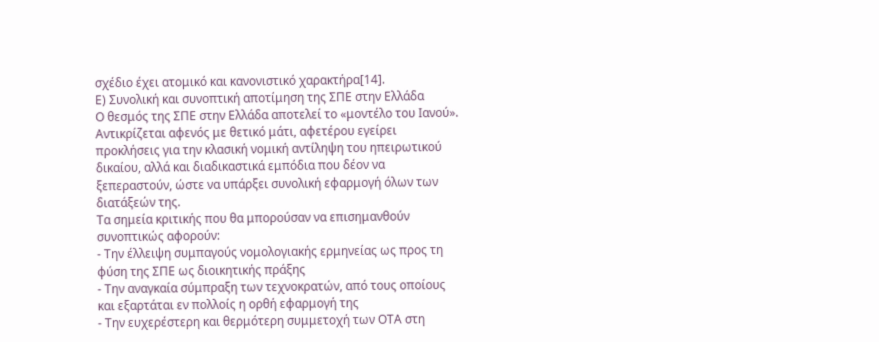σχέδιο έχει ατομικό και κανονιστικό χαρακτήρα[14].
Ε) Συνολική και συνοπτική αποτίμηση της ΣΠΕ στην Ελλάδα
Ο θεσμός της ΣΠΕ στην Ελλάδα αποτελεί το «μοντέλο του Ιανού». Αντικρίζεται αφενός με θετικό μάτι, αφετέρου εγείρει προκλήσεις για την κλασική νομική αντίληψη του ηπειρωτικού δικαίου, αλλά και διαδικαστικά εμπόδια που δέον να ξεπεραστούν, ώστε να υπάρξει συνολική εφαρμογή όλων των διατάξεών της.
Τα σημεία κριτικής που θα μπορούσαν να επισημανθούν συνοπτικώς αφορούν:
- Την έλλειψη συμπαγούς νομολογιακής ερμηνείας ως προς τη φύση της ΣΠΕ ως διοικητικής πράξης
- Την αναγκαία σύμπραξη των τεχνοκρατών, από τους οποίους και εξαρτάται εν πολλοίς η ορθή εφαρμογή της
- Την ευχερέστερη και θερμότερη συμμετοχή των ΟΤΑ στη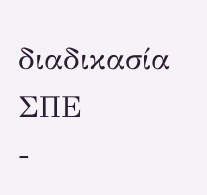διαδικασία ΣΠΕ
-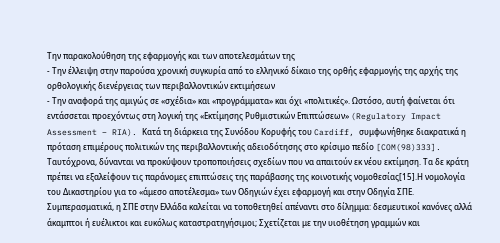Την παρακολούθηση της εφαρμογής και των αποτελεσμάτων της
- Την έλλειψη στην παρούσα χρονική συγκυρία από το ελληνικό δίκαιο της ορθής εφαρμογής της αρχής της ορθολογικής διενέργειας των περιβαλλοντικών εκτιμήσεων
- Την αναφορά της αμιγώς σε «σχέδια» και «προγράμματα» και όχι «πολιτικές». Ωστόσο, αυτή φαίνεται ότι εντάσσεται προεχόντως στη λογική της «Εκτίμησης Ρυθμιστικών Επιπτώσεων» (Regulatory Impact Assessment – RIA). Κατά τη διάρκεια της Συνόδου Κορυφής του Cardiff, συμφωνήθηκε διακρατικά η πρόταση επιμέρους πολιτικών της περιβαλλοντικής αδειοδότησης στο κρίσιμο πεδίο [COM(98)333].
Ταυτόχρονα, δύνανται να προκύψουν τροποποιήσεις σχεδίων που να απαιτούν εκ νέου εκτίμηση. Τα δε κράτη πρέπει να εξαλείφουν τις παράνομες επιπτώσεις της παράβασης της κοινοτικής νομοθεσίας[15].Η νομολογία του Δικαστηρίου για το «άμεσο αποτέλεσμα» των Οδηγιών έχει εφαρμογή και στην Οδηγία ΣΠΕ.
Συμπερασματικά, η ΣΠΕ στην Ελλάδα καλείται να τοποθετηθεί απέναντι στο δίλημμα: δεσμευτικοί κανόνες αλλά άκαμπτοι ή ευέλικτοι και ευκόλως καταστρατηγήσιμοι; Σχετίζεται με την υιοθέτηση γραμμών και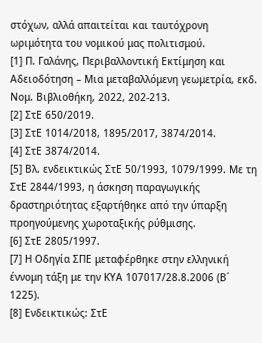στόχων, αλλά απαιτείται και ταυτόχρονη ωριμότητα του νομικού μας πολιτισμού.
[1] Π. Γαλάνης, Περιβαλλοντική Εκτίμηση και Αδειοδότηση – Μια μεταβαλλόμενη γεωμετρία, εκδ. Νομ. Βιβλιοθήκη, 2022, 202-213.
[2] ΣτΕ 650/2019.
[3] ΣτΕ 1014/2018, 1895/2017, 3874/2014.
[4] ΣτΕ 3874/2014.
[5] Βλ. ενδεικτικώς ΣτΕ 50/1993, 1079/1999. Με τη ΣτΕ 2844/1993, η άσκηση παραγωγικής δραστηριότητας εξαρτήθηκε από την ύπαρξη προηγούμενης χωροταξικής ρύθμισης.
[6] ΣτΕ 2805/1997.
[7] Η Οδηγία ΣΠΕ μεταφέρθηκε στην ελληνική έννομη τάξη με την ΚΥΑ 107017/28.8.2006 (Β΄ 1225).
[8] Ενδεικτικώς: ΣτΕ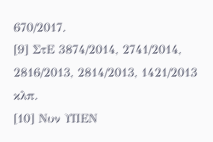670/2017.
[9] ΣτΕ 3874/2014, 2741/2014, 2816/2013, 2814/2013, 1421/2013 κλπ.
[10] Νυν ΥΠΕΝ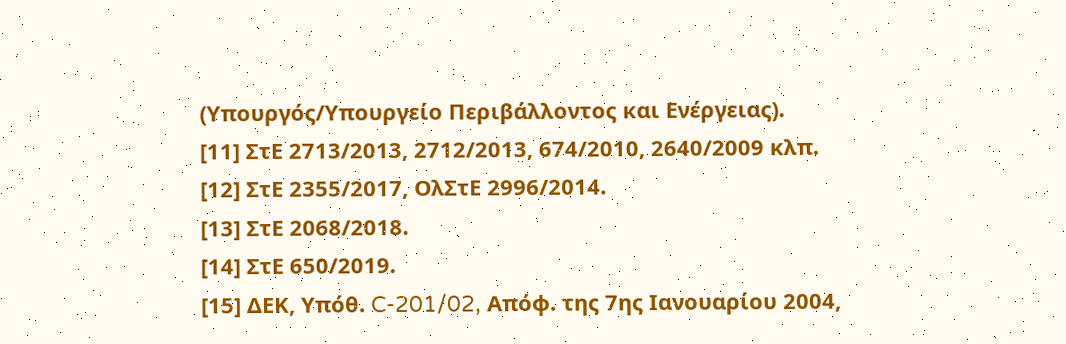(Υπουργός/Υπουργείο Περιβάλλοντος και Ενέργειας).
[11] ΣτΕ 2713/2013, 2712/2013, 674/2010, 2640/2009 κλπ.
[12] ΣτΕ 2355/2017, ΟλΣτΕ 2996/2014.
[13] ΣτΕ 2068/2018.
[14] ΣτΕ 650/2019.
[15] ΔΕΚ, Υπόθ. C-201/02, Απόφ. της 7ης Ιανουαρίου 2004,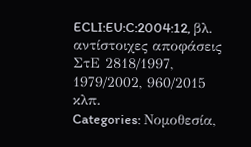ECLI:EU:C:2004:12, βλ. αντίστοιχες αποφάσεις ΣτΕ 2818/1997, 1979/2002, 960/2015 κλπ.
Categories: Νομοθεσία,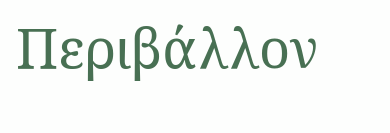Περιβάλλον